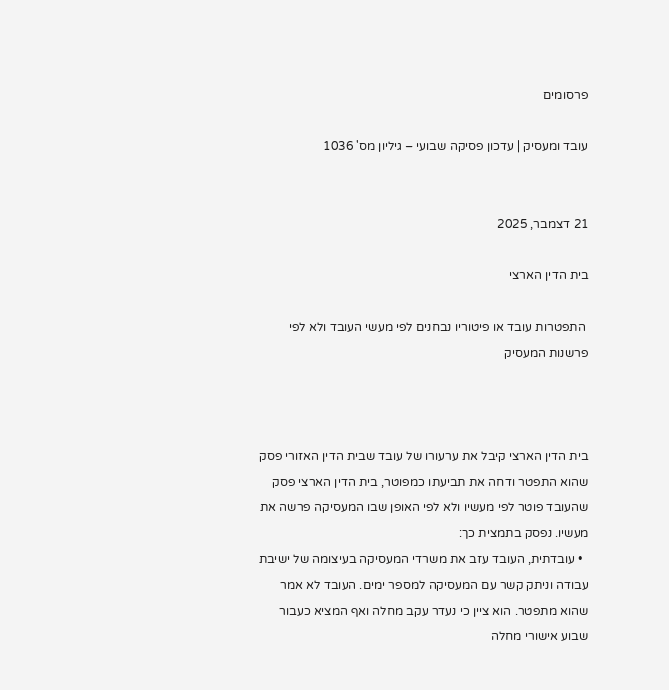פרסומים

עובד ומעסיק | עדכון פסיקה שבועי – גיליון מס' 1036


21 דצמבר, 2025

בית הדין הארצי

 התפטרות עובד או פיטוריו נבחנים לפי מעשי העובד ולא לפי פרשנות המעסיק



בית הדין הארצי קיבל את ערעורו של עובד שבית הדין האזורי פסק שהוא התפטר ודחה את תביעתו כמפוטר, בית הדין הארצי פסק שהעובד פוטר לפי מעשיו ולא לפי האופן שבו המעסיקה פרשה את מעשיו. נפסק בתמצית כך:
  • עובדתית, העובד עזב את משרדי המעסיקה בעיצומה של ישיבת עבודה וניתק קשר עם המעסיקה למספר ימים. העובד לא אמר שהוא מתפטר. הוא ציין כי נעדר עקב מחלה ואף המציא כעבור שבוע אישורי מחלה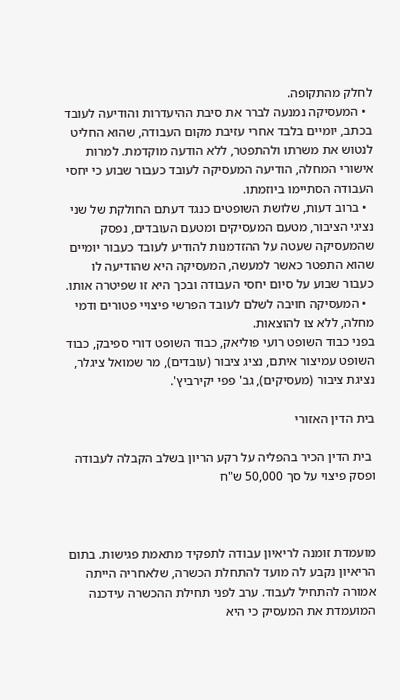לחלק מהתקופה.
  • המעסיקה נמנעה לברר את סיבת ההיעדרות והודיעה לעובד בכתב, יומיים בלבד אחרי עזיבת מקום העבודה, שהוא החליט לנטוש את משרתו ולהתפטר, ללא הודעה מוקדמת. למרות אישורי המחלה, הודיעה המעסיקה לעובד כעבור שבוע כי יחסי העבודה הסתיימו ביוזמתו.
  • ברוב דעות, שלושת השופטים כנגד דעתם החולקת של שני נציגי הציבור, מטעם המעסיקים ומטעם העובדים, נפסק שהמעסיקה שעטה על ההזדמנות להודיע לעובד כעבור יומיים שהוא התפטר כאשר למעשה, המעסיקה היא שהודיעה לו כעבור שבוע על סיום יחסי העבודה ובכך היא זו שפיטרה אותו.
  • המעסיקה חויבה לשלם לעובד הפרשי פיצויי פטורים ודמי מחלה, ללא צו להוצאות.
בפני כבוד השופט רועי פוליאק, כבוד השופט דורי ספיבק, כבוד השופט עמיצור איתם, נציג ציבור (עובדים), מר שמואל ציגלר, נציגת ציבור (מעסיקים), גב' פפי יקירביץ'.

בית הדין האזורי

 בית הדין הכיר בהפליה על רקע הריון בשלב הקבלה לעבודה ופסק פיצוי על סך 50,000 ש"ח



מועמדת זומנה לריאיון עבודה לתפקיד מתאמת פגישות. בתום הריאיון נקבע לה מועד להתחלת הכשרה, שלאחריה הייתה אמורה להתחיל לעבוד. ערב לפני תחילת ההכשרה עידכנה המועמדת את המעסיק כי היא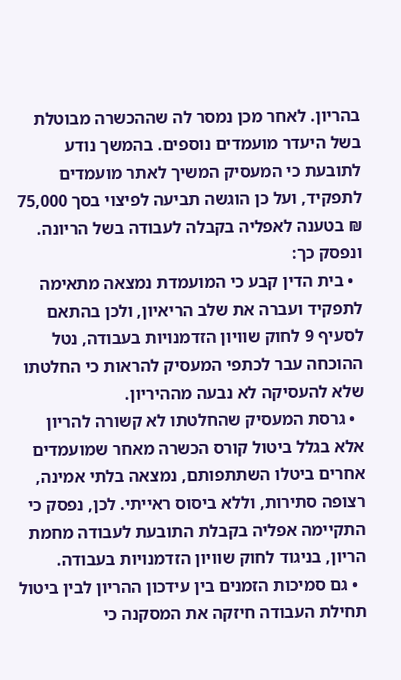בהריון. לאחר מכן נמסר לה שההכשרה מבוטלת בשל היעדר מועמדים נוספים. בהמשך נודע לתובעת כי המעסיק המשיך לאתר מועמדים לתפקיד, ועל כן הוגשה תביעה לפיצוי בסך 75,000 ₪ בטענה לאפליה בקבלה לעבודה בשל הריונה. ונפסק כך:
  • בית הדין קבע כי המועמדת נמצאה מתאימה לתפקיד ועברה את שלב הריאיון, ולכן בהתאם לסעיף 9 לחוק שוויון הזדמנויות בעבודה, נטל ההוכחה עבר לכתפי המעסיק להראות כי החלטתו שלא להעסיקה לא נבעה מההיריון.
  • גרסת המעסיק שהחלטתו לא קשורה להריון אלא בגלל ביטול קורס הכשרה מאחר שמועמדים אחרים ביטלו השתתפותם, נמצאה בלתי אמינה, רצופה סתירות, וללא ביסוס ראייתי. לכן, נפסק כי התקיימה אפליה בקבלת התובעת לעבודה מחמת הריון, בניגוד לחוק שוויון הזדמנויות בעבודה.
  • גם סמיכות הזמנים בין עידכון ההריון לבין ביטול תחילת העבודה חיזקה את המסקנה כי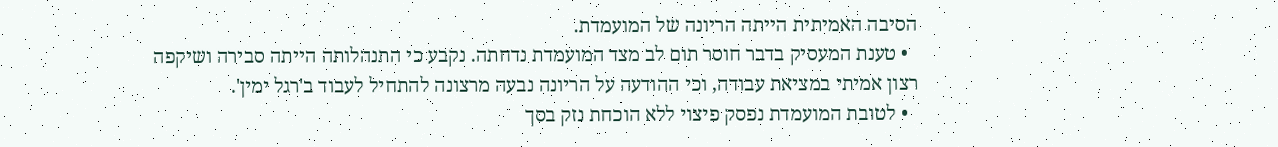הסיבה האמיתית הייתה הריונה של המועמדת.
  • טענת המעסיק בדבר חוסר תום לב מצד המועמדת נדחתה. נקבע כי התנהלותה הייתה סבירה ושיקפה רצון אמיתי במציאת עבודה, וכי ההודעה על הריונה נבעה מרצונה להתחיל לעבוד ב'רגל ימין'.
  • לטובת המועמדת נפסק פיצוי ללא הוכחת נזק בסך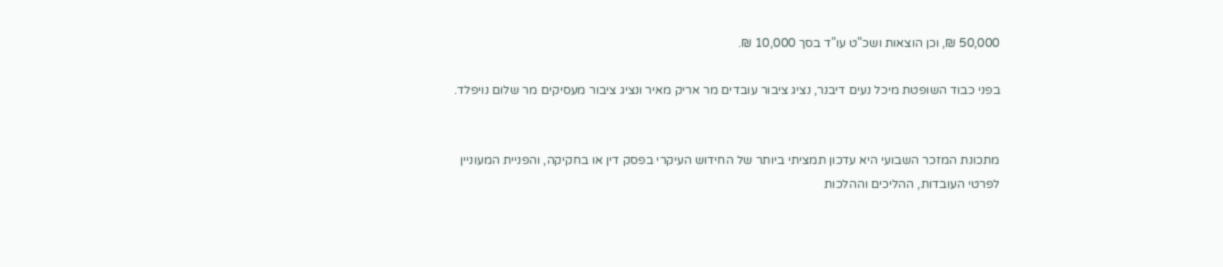50,000 ₪, וכן הוצאות ושכ”ט עו”ד בסך 10,000 ₪.

בפני כבוד השופטת מיכל נעים דיבנר, נציג ציבור עובדים מר אריק מאיר ונציג ציבור מעסיקים מר שלום נויפלד.


מתכונת המזכר השבועי היא עדכון תמציתי ביותר של החידוש העיקרי בפסק דין או בחקיקה, והפניית המעוניין לפרטי העובדות, ההליכים וההלכות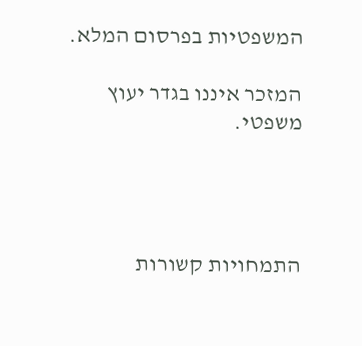המשפטיות בפרסום המלא.

המזכר איננו בגדר יעוץ משפטי.




התמחויות קשורות